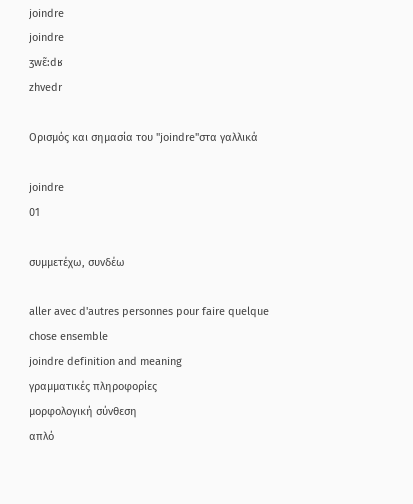joindre
joindre
ʒwɛ̃:dʁ
zhvedr

Ορισμός και σημασία του "joindre"στα γαλλικά

joindre
01

συμμετέχω, συνδέω

aller avec d'autres personnes pour faire quelque chose ensemble
joindre definition and meaning
γραμματικές πληροφορίες
μορφολογική σύνθεση
απλό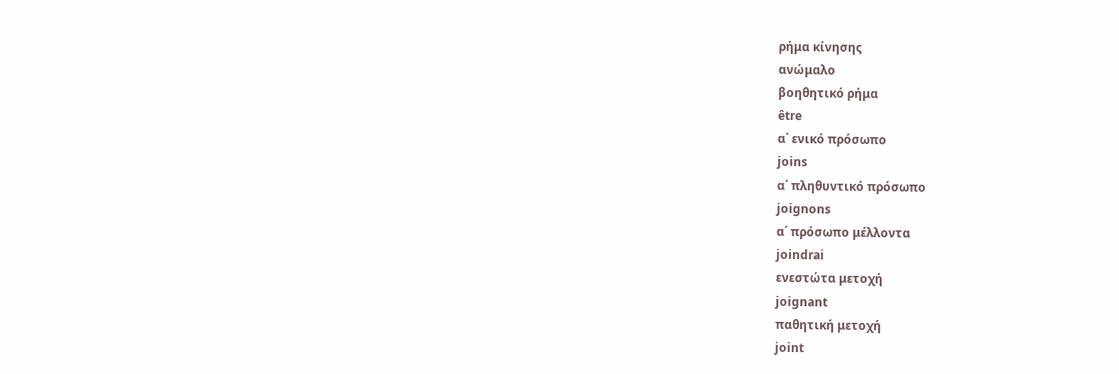ρήμα κίνησης
ανώμαλο
βοηθητικό ρήμα
être
α΄ ενικό πρόσωπο
joins
α΄ πληθυντικό πρόσωπο
joignons
α΄ πρόσωπο μέλλοντα
joindrai
ενεστώτα μετοχή
joignant
παθητική μετοχή
joint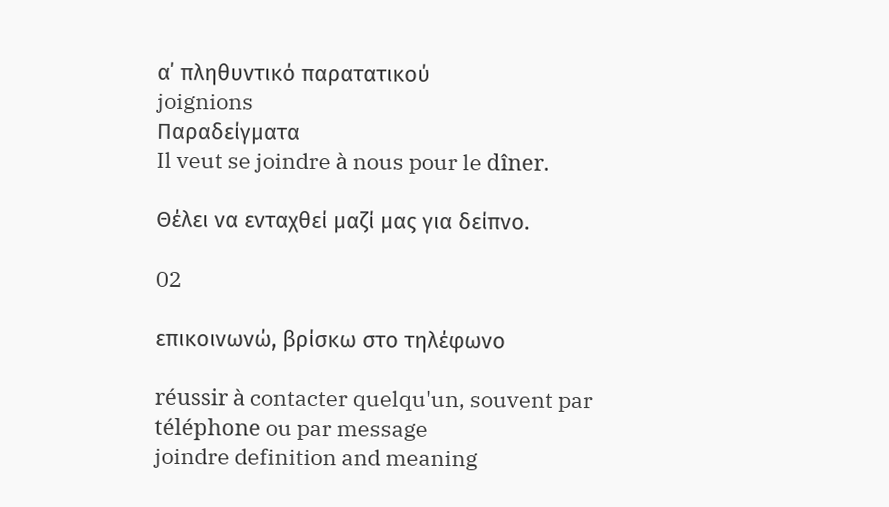α΄ πληθυντικό παρατατικού
joignions
Παραδείγματα
Il veut se joindre à nous pour le dîner.

Θέλει να ενταχθεί μαζί μας για δείπνο.

02

επικοινωνώ, βρίσκω στο τηλέφωνο

réussir à contacter quelqu'un, souvent par téléphone ou par message
joindre definition and meaning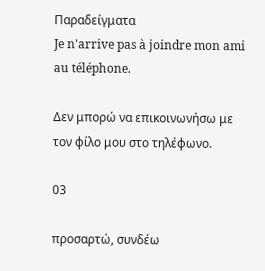Παραδείγματα
Je n'arrive pas à joindre mon ami au téléphone.

Δεν μπορώ να επικοινωνήσω με τον φίλο μου στο τηλέφωνο.

03

προσαρτώ, συνδέω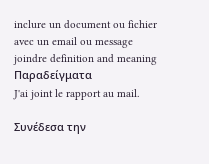inclure un document ou fichier avec un email ou message
joindre definition and meaning
Παραδείγματα
J'ai joint le rapport au mail.

Συνέδεσα την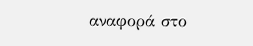αναφορά στο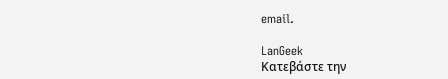email.

LanGeek
Κατεβάστε την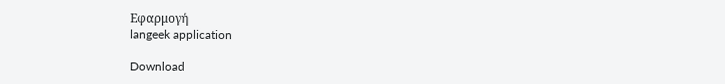Εφαρμογή
langeek application

Download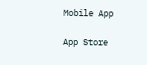Mobile App

App Store